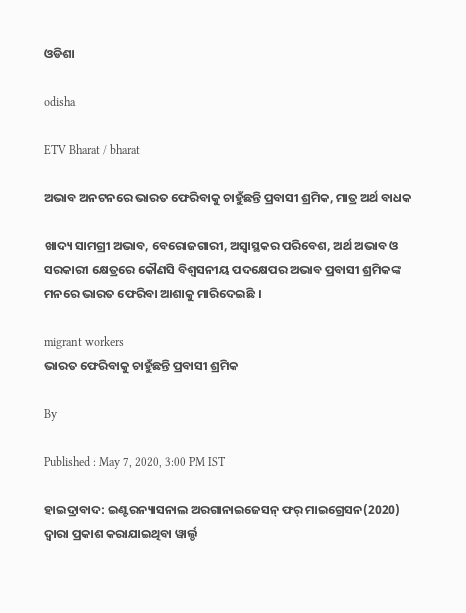ଓଡିଶା

odisha

ETV Bharat / bharat

ଅଭାବ ଅନଟନରେ ଭାରତ ଫେରିବାକୁ ଚାହୁଁଛନ୍ତି ପ୍ରବାସୀ ଶ୍ରମିକ, ମାତ୍ର ଅର୍ଥ ବାଧକ

ଖାଦ୍ୟ ସାମଗ୍ରୀ ଅଭାବ, ବେରୋଜଗାରୀ, ଅସ୍ବାସ୍ଥକର ପରିବେଶ, ଅର୍ଥ ଅଭାବ ଓ ସରକାରୀ କ୍ଷେତ୍ରରେ କୌଣସି ବିଶ୍ବସନୀୟ ପଦକ୍ଷେପର ଅଭାବ ପ୍ରବାସୀ ଶ୍ରମିକଙ୍କ ମନରେ ଭାରତ ଫେରିବା ଆଶାକୁ ମାରିଦେଇଛି ।

migrant workers
ଭାରତ ଫେରିବାକୁ ଚାହୁଁଛନ୍ତି ପ୍ରବାସୀ ଶ୍ରମିକ

By

Published : May 7, 2020, 3:00 PM IST

ହାଇଦ୍ରାବାଦ: ଇଣ୍ଟରନ୍ୟାସନାଲ ଅରଗାନାଇଜେସନ୍ ଫର୍ ମାଇଗ୍ରେସନ(2020) ଦ୍ବାରା ପ୍ରକାଶ କରାଯାଇଥିବା ୱାର୍ଲ୍ଡ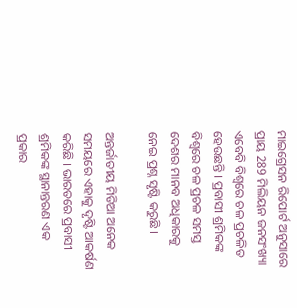ମାଇଗ୍ରେସନ ରିପୋର୍ଟ ଅନୁସାରେ ପ୍ରାୟ 289 ମିଲିୟନ ଜନସଂଖ୍ୟା ଏବେବି ବିଶ୍ବରେ ଚଳ ପ୍ରଚଳିତ ହେଉଛନ୍ତି । ପ୍ରବାସୀ ଶ୍ରମିକଙ୍କ ବିଶ୍ବରେ ଚଳ ପ୍ରଚଳ ସମସ୍ତ ଦେଶର ମାନବ ଅଧିକାରକୁ ନେଇ ପ୍ରଶ୍ନ ସୃଷ୍ଟି କରୁଛି ।

ଅନ୍ତର୍ଜାତୀୟ ମିଡିଆ ଅନେକ ସମୟରେ ଏହାକୁ ଦୃଷ୍ଟି ଆକର୍ଷଣ କରିଛି । ଭାରତରେ ପ୍ରବାସୀ ଶ୍ରମିକଙ୍କ ସ୍ଥାନାନ୍ତରଣ ଏକ ପ୍ରକାର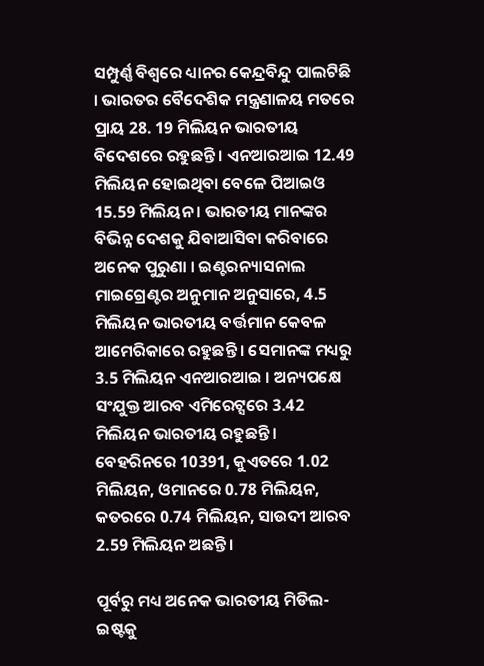ସମ୍ପୁର୍ଣ୍ଣ ବିଶ୍ବରେ ଧ୍ୟାନର କେନ୍ଦ୍ରବିନ୍ଦୁ ପାଲଟିଛି । ଭାରତର ବୈଦେଶିକ ମନ୍ତ୍ରଣାଳୟ ମତରେ ପ୍ରାୟ 28. 19 ମିଲିୟନ ଭାରତୀୟ ବିଦେଶରେ ରହୁଛନ୍ତି । ଏନଆରଆଇ 12.49 ମିଲିୟନ ହୋଇଥିବା ବେଳେ ପିଆଇଓ 15.59 ମିଲିୟନ । ଭାରତୀୟ ମାନଙ୍କର ବିଭିନ୍ନ ଦେଶକୁ ଯିବାଆସିବା କରିବାରେ ଅନେକ ପୁରୁଣା । ଇଣ୍ଟରନ୍ୟାସନାଲ ମାଇଗ୍ରେଣ୍ଟର ଅନୁମାନ ଅନୁସାରେ, 4.5 ମିଲିୟନ ଭାରତୀୟ ବର୍ତ୍ତମାନ କେବଳ ଆମେରିକାରେ ରହୁଛନ୍ତି । ସେମାନଙ୍କ ମଧ୍ୟରୁ 3.5 ମିଲିୟନ ଏନଆରଆଇ । ଅନ୍ୟପକ୍ଷେ ସଂଯୁକ୍ତ ଆରବ ଏମିରେଟ୍ସରେ 3.42 ମିଲିୟନ ଭାରତୀୟ ରହୁଛନ୍ତି । ବେହରିନରେ 10391, କୁଏତରେ 1.02 ମିଲିୟନ, ଓମାନରେ 0.78 ମିଲିୟନ, କତରରେ 0.74 ମିଲିୟନ, ସାଉଦୀ ଆରବ 2.59 ମିଲିୟନ ଅଛନ୍ତି ।

ପୂର୍ବରୁ ମଧ୍ୟ ଅନେକ ଭାରତୀୟ ମିଡିଲ-ଇଷ୍ଟକୁ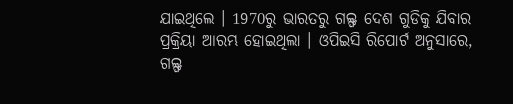ଯାଇଥିଲେ । 1970ରୁ ଭାରତରୁ ଗଲ୍ଫ ଦେଶ ଗୁଡିକୁ ଯିବାର ପ୍ରକ୍ରିୟା ଆରମ୍ଭ ହୋଇଥିଲା । ଓପିଇସି ରିପୋର୍ଟ ଅନୁସାରେ, ଗଲ୍ଫ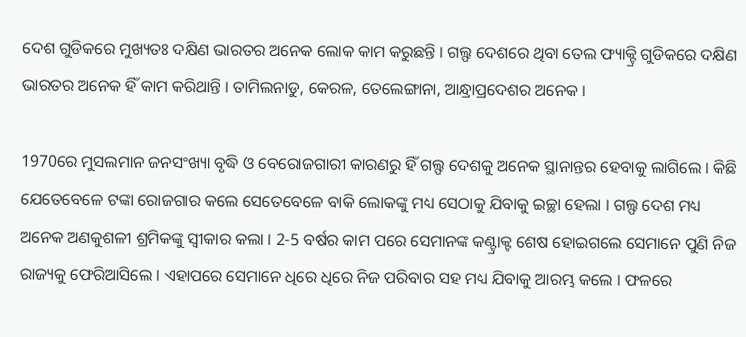ଦେଶ ଗୁଡିକରେ ମୁଖ୍ୟତଃ ଦକ୍ଷିଣ ଭାରତର ଅନେକ ଲୋକ କାମ କରୁଛନ୍ତି । ଗଲ୍ଫ ଦେଶରେ ଥିବା ତେଲ ଫ୍ୟାକ୍ଟ୍ରି ଗୁଡିକରେ ଦକ୍ଷିଣ ଭାରତର ଅନେକ ହିଁ କାମ କରିଥାନ୍ତି । ତାମିଲନାଡୁ, କେରଳ, ତେଲେଙ୍ଗାନା, ଆନ୍ଧ୍ରାପ୍ରଦେଶର ଅନେକ ।

1970ରେ ମୁସଲମାନ ଜନସଂଖ୍ୟା ବୃଦ୍ଧି ଓ ବେରୋଜଗାରୀ କାରଣରୁ ହିଁ ଗଲ୍ଫ ଦେଶକୁ ଅନେକ ସ୍ଥାନାନ୍ତର ହେବାକୁ ଲାଗିଲେ । କିଛି ଯେତେବେଳେ ଟଙ୍କା ରୋଜଗାର କଲେ ସେତେବେଳେ ବାକି ଲୋକଙ୍କୁ ମଧ୍ୟ ସେଠାକୁ ଯିବାକୁ ଇଚ୍ଛା ହେଲା । ଗଲ୍ଫ ଦେଶ ମଧ୍ୟ ଅନେକ ଅଣକୁଶଳୀ ଶ୍ରମିକଙ୍କୁ ସ୍ବୀକାର କଲା । 2-5 ବର୍ଷର କାମ ପରେ ସେମାନଙ୍କ କଣ୍ଟ୍ରାକ୍ଟ ଶେଷ ହୋଇଗଲେ ସେମାନେ ପୁଣି ନିଜ ରାଜ୍ୟକୁ ଫେରିଆସିଲେ । ଏହାପରେ ସେମାନେ ଧିରେ ଧିରେ ନିଜ ପରିବାର ସହ ମଧ୍ୟ ଯିବାକୁ ଆରମ୍ଭ କଲେ । ଫଳରେ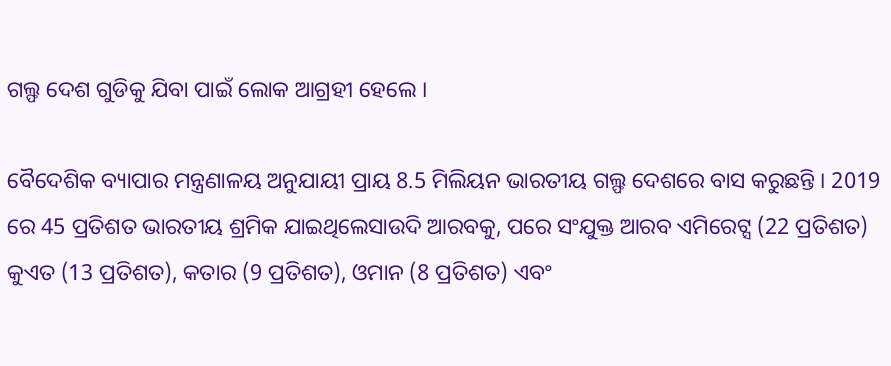ଗଲ୍ଫ ଦେଶ ଗୁଡିକୁ ଯିବା ପାଇଁ ଲୋକ ଆଗ୍ରହୀ ହେଲେ ।

ବୈଦେଶିକ ବ୍ୟାପାର ମନ୍ତ୍ରଣାଳୟ ଅନୁଯାୟୀ ପ୍ରାୟ 8.5 ମିଲିୟନ ଭାରତୀୟ ଗଲ୍ଫ ଦେଶରେ ବାସ କରୁଛନ୍ତି । 2019 ରେ 45 ପ୍ରତିଶତ ଭାରତୀୟ ଶ୍ରମିକ ଯାଇଥିଲେସାଉଦି ଆରବକୁ, ପରେ ସଂଯୁକ୍ତ ଆରବ ଏମିରେଟ୍ସ (22 ପ୍ରତିଶତ) କୁଏତ (13 ପ୍ରତିଶତ), କତାର (9 ପ୍ରତିଶତ), ଓମାନ (8 ପ୍ରତିଶତ) ଏବଂ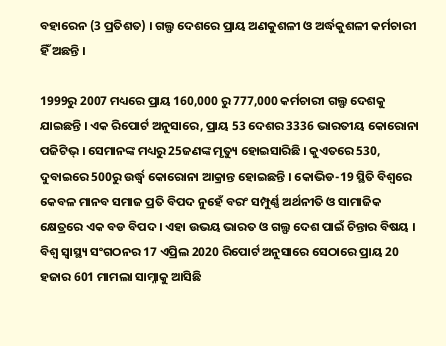ବହାରେନ (3 ପ୍ରତିଶତ) । ଗଲ୍ଫ ଦେଶରେ ପ୍ରାୟ ଅଣକୁଶଳୀ ଓ ଅର୍ଦ୍ଧକୁଶଳୀ କର୍ମଚାରୀ ହିଁ ଅଛନ୍ତି ।

1999ରୁ 2007 ମଧ୍ୟରେ ପ୍ରାୟ 160,000 ରୁ 777,000 କର୍ମଚାରୀ ଗଲ୍ଫ ଦେଶକୁ ଯାଇଛନ୍ତି । ଏକ ରିପୋର୍ଟ ଅନୁସାରେ, ପ୍ରାୟ 53 ଦେଶର 3336 ଭାରତୀୟ କୋରୋନା ପଜିଟିଭ୍ । ସେମାନଙ୍କ ମଧ୍ୟରୁ 25ଜଣଙ୍କ ମୃତ୍ୟୁ ହୋଇସାରିଛି । କୁଏତରେ 530, ଦୁବାଇରେ 500ରୁ ଉର୍ଦ୍ଧ୍ବ କୋରୋନା ଆକ୍ରାନ୍ତ ହୋଇଛନ୍ତି । କୋଭିଡ-19 ସ୍ଥିତି ବିଶ୍ବରେ କେବଳ ମାନବ ସମାଜ ପ୍ରତି ବିପଦ ନୁହେଁ ବରଂ ସମ୍ପୁର୍ଣ୍ଣ ଅର୍ଥନୀତି ଓ ସାମାଜିକ କ୍ଷେତ୍ରରେ ଏକ ବଡ ବିପଦ । ଏହା ଉଭୟ ଭାରତ ଓ ଗଲ୍ଫ ଦେଶ ପାଇଁ ଚିନ୍ତାର ବିଷୟ । ବିଶ୍ବ ସ୍ବାସ୍ଥ୍ୟ ସଂଗଠନର 17 ଏପ୍ରିଲ 2020 ରିପୋର୍ଟ ଅନୁସାରେ ସେଠାରେ ପ୍ରାୟ 20 ହଜାର 601 ମାମଲା ସାମ୍ନାକୁ ଆସିଛି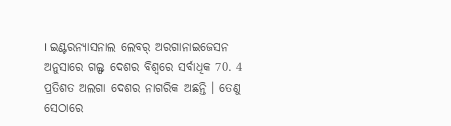। ଇଣ୍ଟରନ୍ୟାସନାଲ ଲେବର୍ ଅରଗାନାଇଜେସନ ଅନୁସାରେ ଗଲ୍ଫ ଦେଶର ବିଶ୍ବରେ ସର୍ବାଧିକ 70. 4 ପ୍ରତିଶତ ଅଲଗା ଦେଶର ନାଗରିକ ଅଛନ୍ତି । ତେଣୁ ସେଠାରେ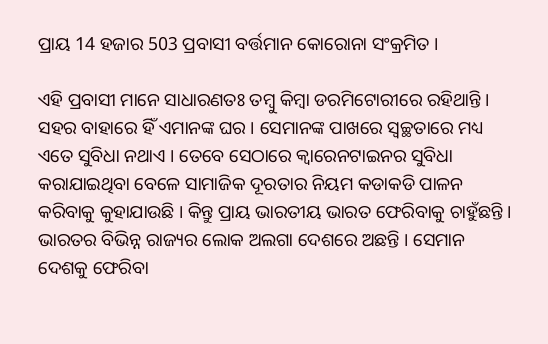ପ୍ରାୟ 14 ହଜାର 503 ପ୍ରବାସୀ ବର୍ତ୍ତମାନ କୋରୋନା ସଂକ୍ରମିତ ।

ଏହି ପ୍ରବାସୀ ମାନେ ସାଧାରଣତଃ ତମ୍ବୁ କିମ୍ବା ଡରମିଟୋରୀରେ ରହିଥାନ୍ତି । ସହର ବାହାରେ ହିଁ ଏମାନଙ୍କ ଘର । ସେମାନଙ୍କ ପାଖରେ ସ୍ବଚ୍ଛତାରେ ମଧ୍ୟ ଏତେ ସୁବିଧା ନଥାଏ । ତେବେ ସେଠାରେ କ୍ବାରେନଟାଇନର ସୁବିଧା କରାଯାଇଥିବା ବେଳେ ସାମାଜିକ ଦୂରତାର ନିୟମ କଡାକଡି ପାଳନ କରିବାକୁ କୁହାଯାଉଛି । କିନ୍ତୁ ପ୍ରାୟ ଭାରତୀୟ ଭାରତ ଫେରିବାକୁ ଚାହୁଁଛନ୍ତି । ଭାରତର ବିଭିନ୍ନ ରାଜ୍ୟର ଲୋକ ଅଲଗା ଦେଶରେ ଅଛନ୍ତି । ସେମାନ ଦେଶକୁ ଫେରିବା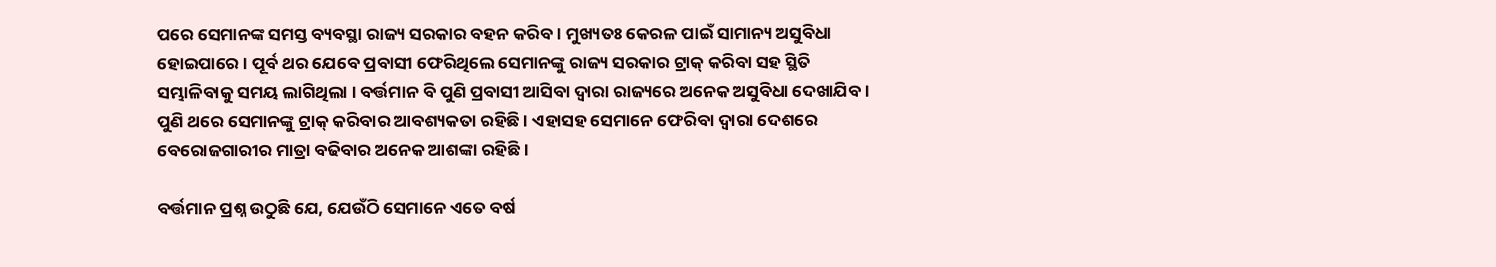ପରେ ସେମାନଙ୍କ ସମସ୍ତ ବ୍ୟବସ୍ଥା ରାଜ୍ୟ ସରକାର ବହନ କରିବ । ମୁଖ୍ୟତଃ କେରଳ ପାଇଁ ସାମାନ୍ୟ ଅସୁବିଧା ହୋଇପାରେ । ପୂର୍ବ ଥର ଯେବେ ପ୍ରବାସୀ ଫେରିଥିଲେ ସେମାନଙ୍କୁ ରାଜ୍ୟ ସରକାର ଟ୍ରାକ୍ କରିବା ସହ ସ୍ଥିତି ସମ୍ଭାଳିବାକୁ ସମୟ ଲାଗିଥିଲା । ବର୍ତ୍ତମାନ ବି ପୁଣି ପ୍ରବାସୀ ଆସିବା ଦ୍ବାରା ରାଜ୍ୟରେ ଅନେକ ଅସୁବିଧା ଦେଖାଯିବ । ପୁଣି ଥରେ ସେମାନଙ୍କୁ ଟ୍ରାକ୍ କରିବାର ଆବଶ୍ୟକତା ରହିଛି । ଏହାସହ ସେମାନେ ଫେରିବା ଦ୍ବାରା ଦେଶରେ ବେରୋଜଗାରୀର ମାତ୍ରା ବଢିବାର ଅନେକ ଆଶଙ୍କା ରହିଛି ।

ବର୍ତ୍ତମାନ ପ୍ରଶ୍ନ ଉଠୁଛି ଯେ, ଯେଉଁଠି ସେମାନେ ଏତେ ବର୍ଷ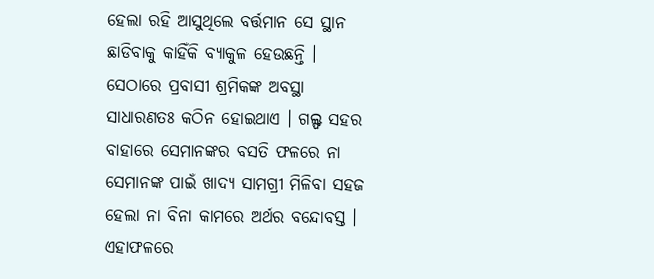ହେଲା ରହି ଆସୁଥିଲେ ବର୍ତ୍ତମାନ ସେ ସ୍ଥାନ ଛାଡିବାକୁ କାହିଁକି ବ୍ୟାକୁଳ ହେଉଛନ୍ତି । ସେଠାରେ ପ୍ରବାସୀ ଶ୍ରମିକଙ୍କ ଅବସ୍ଥା ସାଧାରଣତଃ କଠିନ ହୋଇଥାଏ । ଗଲ୍ଫ ସହର ବାହାରେ ସେମାନଙ୍କର ବସତି ଫଳରେ ନା ସେମାନଙ୍କ ପାଇଁ ଖାଦ୍ୟ ସାମଗ୍ରୀ ମିଳିବା ସହଜ ହେଲା ନା ବିନା କାମରେ ଅର୍ଥର ବନ୍ଦୋବସ୍ତ । ଏହାଫଳରେ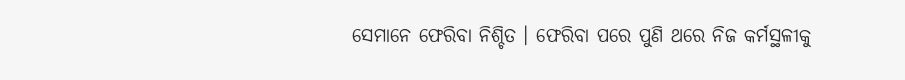ସେମାନେ ଫେରିବା ନିଶ୍ଚିତ । ଫେରିବା ପରେ ପୁଣି ଥରେ ନିଜ କର୍ମସ୍ଥଳୀକୁ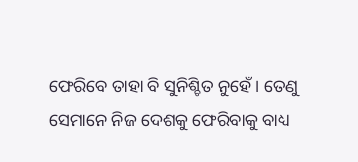ଫେରିବେ ତାହା ବି ସୁନିଶ୍ଚିତ ନୁହେଁ । ତେଣୁ ସେମାନେ ନିଜ ଦେଶକୁ ଫେରିବାକୁ ବାଧ୍ୟ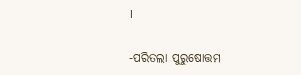।

-ପରିତଲା ପୁରୁଷୋତ୍ତମ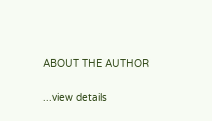ABOUT THE AUTHOR

...view details